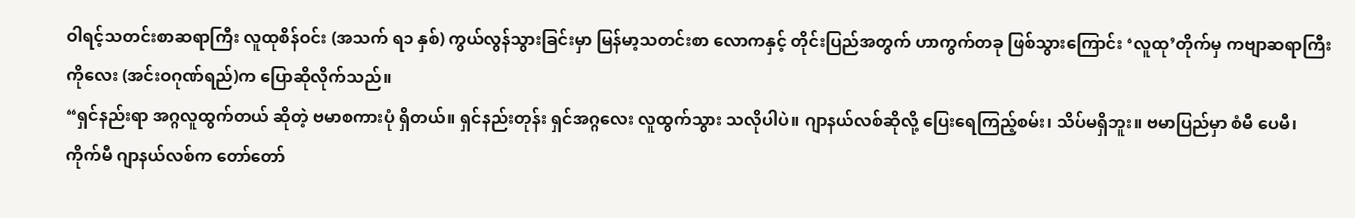ဝါရင့်သတင်းစာဆရာကြီး လူထုစိန်ဝင်း (အသက် ရ၁ နှစ်) ကွယ်လွန်သွားခြင်းမှာ မြန်မာ့သတင်းစာ လောကနှင့် တိုင်းပြည်အတွက် ဟာကွက်တခု ဖြစ်သွားကြောင်း ‘လူထု’တိုက်မှ ကဗျာဆရာကြီး ကိုလေး (အင်းဝဂုဏ်ရည်)က ပြောဆိုလိုက်သည်။
“ရှင်နည်းရာ အဂ္ဂလူထွက်တယ် ဆိုတဲ့ ဗမာစကားပုံ ရှိတယ်။ ရှင်နည်းတုန်း ရှင်အဂ္ဂလေး လူထွက်သွား သလိုပါပဲ။ ဂျာနယ်လစ်ဆိုလို့ ပြေးရေကြည့်စမ်း၊ သိပ်မရှိဘူး။ ဗမာပြည်မှာ စံမီ ပေမီ၊ ကိုက်မီ ဂျာနယ်လစ်က တော်တော်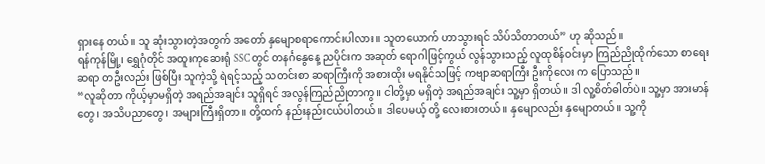ရှားနေ တယ်။ သူ ဆုံးသွားတဲ့အတွက် အတော် နှမျောစရာကောင်းပါလား။ သူတယောက် ဟာသွားရင် သိပ်သိတာတယ်” ဟု ဆိုသည်။
ရန်ကုန်မြို့၊ ရွှေဂုံတိုင် အထူးကုဆေးရုံ SSC တွင် တနင်္ဂနွေနေ့ ညပိုင်းက အဆုတ် ရောဂါဖြင့်ကွယ် လွန်သွားသည့် လူထုစိန်ဝင်းမှာ ကြည်ညိုထိုက်သော စာရေးဆရာ တဦးလည်း ဖြစ်ပြီး သူကဲ့သို့ ရဲရင့်သည့် သတင်းစာ ဆရာကြီးကို အစားထိုး မရနိုင်သဖြင့် ကဗျာဆရာကြီး ဦးကိုလေး က ပြောသည်။
“လူဆိုတာ ကိုယ့်မှာမရှိတဲ့ အရည်အချင်း သူရှိရင် အလွန်ကြည်ညိုတာကွ။ ငါတို့မှာ မရှိတဲ့ အရည်အချင်း သူ့မှာ ရှိတယ်။ ဒါ လူ့စိတ်ဓါတ်ပဲ။ သူ့မှာ အားမာန်တွေ၊ အသိပညာတွေ၊ အများကြီးရှိတာ။ တို့ထက် နည်းနည်းငယ်ပါတယ်။ ဒါပေမယ့် တို့ လေးစားတယ်။ နှမျောလည်း နှမျောတယ်။ သူ့ကို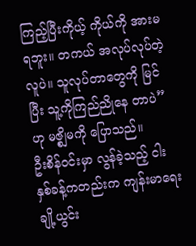ကြည့်ပြီးကိုယ့် ကိုယ်ကို အားမရဘူး။ တကယ် အလုပ်လုပ်တဲ့ လူပဲ။ သူလုပ်တာတွေကို မြင်ပြီး သူ့ကိုကြည်ညိုနေ တာပဲ” ဟု မဇ္စျိမကို ပြောသည်။
ဦးစိန်ဝင်းမှာ လွန်ခဲ့သည့် ငါးနှစ်ခန့်ကတည်းက ကျန်းမာရေးချို့ယွင်း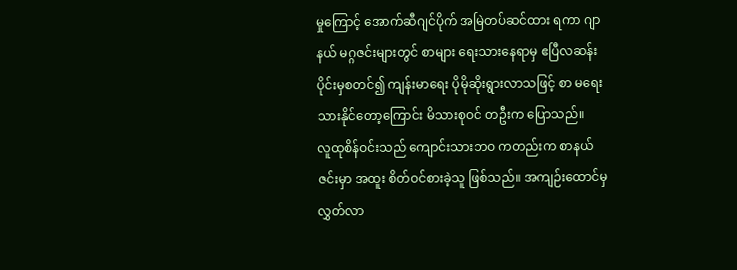မှုကြောင့် အောက်ဆီဂျင်ပိုက် အမြဲတပ်ဆင်ထား ရကာ ဂျာနယ် မဂ္ဂဇင်းများတွင် စာများ ရေးသားနေရာမှ ဧပြီလဆန်းပိုင်းမှစတင်၍ ကျန်းမာရေး ပိုမိုဆိုးရွားလာသဖြင့် စာ မရေးသားနိုင်တော့ကြောင်း မိသားစုဝင် တဦးက ပြောသည်။
လူထုစိန်ဝင်းသည် ကျောင်းသားဘဝ ကတည်းက စာနယ်ဇင်းမှာ အထူး စိတ်ဝင်စားခဲ့သူ ဖြစ်သည်။ အကျဉ်းထောင်မှ လွှတ်လာ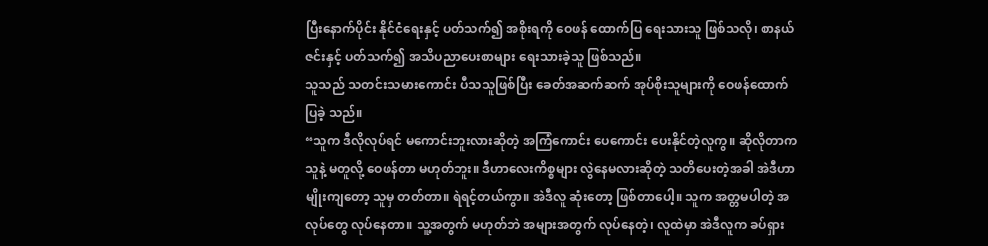ပြီးနောက်ပိုင်း နိုင်ငံရေးနှင့် ပတ်သက်၍ အစိုးရကို ဝေဖန် ထောက်ပြ ရေးသားသူ ဖြစ်သလို၊ စာနယ်ဇင်းနှင့် ပတ်သက်၍ အသိပညာပေးစာများ ရေးသားခဲ့သူ ဖြစ်သည်။
သူသည် သတင်းသမားကောင်း ပီသသူဖြစ်ပြီး ခေတ်အဆက်ဆက် အုပ်စိုးသူများကို ဝေဖန်ထောက်ပြခဲ့ သည်။
“သူက ဒီလိုလုပ်ရင် မကောင်းဘူးလားဆိုတဲ့ အကြံကောင်း ပေကောင်း ပေးနိုင်တဲ့လူကွ။ ဆိုလိုတာက သူနဲ့ မတူလို့ ဝေဖန်တာ မဟုတ်ဘူး။ ဒီဟာလေးကိစ္စများ လွဲနေမလားဆိုတဲ့ သတိပေးတဲ့အခါ အဲဒီဟာမျိုးကျတော့ သူမှ တတ်တာ။ ရဲရင့်တယ်ကွာ။ အဲဒီလူ ဆုံးတော့ ဖြစ်တာပေါ့။ သူက အတ္တမပါတဲ့ အလုပ်တွေ လုပ်နေတာ။ သူ့အတွက် မဟုတ်ဘဲ အများအတွက် လုပ်နေတဲ့၊ လူထဲမှာ အဲဒီလူက ခပ်ရှား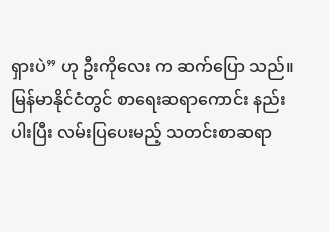ရှားပဲ” ဟု ဦးကိုလေး က ဆက်ပြော သည်။
မြန်မာနိုင်ငံတွင် စာရေးဆရာကောင်း နည်းပါးပြီး လမ်းပြပေးမည့် သတင်းစာဆရာ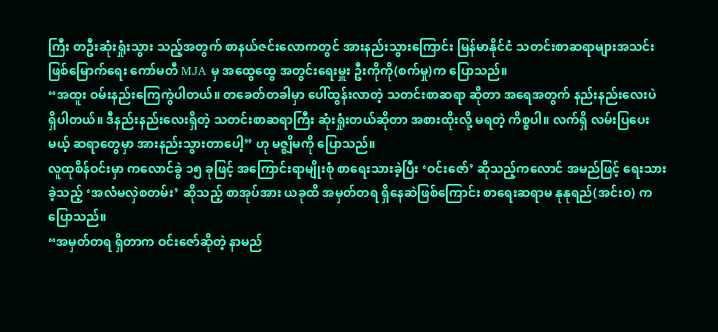ကြီး တဦးဆုံးရှုံးသွား သည့်အတွက် စာနယ်ဇင်းလောကတွင် အားနည်းသွားကြောင်း မြန်မာနိုင်ငံ သတင်းစာဆရာများအသင်း ဖြစ်မြောက်ရေး ကော်မတီ MJA မှ အထွေထွေ အတွင်းရေးမှူး ဦးကိုကို(စက်မှု)က ပြောသည်။
“အထူး ဝမ်းနည်းကြေကွဲပါတယ်။ တခေတ်တခါမှာ ပေါ်ထွန်းလာတဲ့ သတင်းစာဆရာ ဆိုတာ အရေအတွက် နည်းနည်းလေးပဲ ရှိပါတယ်။ ဒီနည်းနည်းလေးရှိတဲ့ သတင်းစာဆရာကြီး ဆုံးရှုံးတယ်ဆိုတာ အစားထိုးလို့ မရတဲ့ ကိစ္စပါ။ လက်ရှိ လမ်းပြပေးမယ့် ဆရာတွေမှာ အားနည်းသွားတာပေါ့” ဟု မဇ္စျိမကို ပြောသည်။
လူထုစိန်ဝင်းမှာ ကလောင်ခွဲ ၁၅ ခုဖြင့် အကြောင်းရာမျိုးစုံ စာရေးသားခဲ့ပြီး ‘ဝင်းဇော်’ ဆိုသည့်ကလောင် အမည်ဖြင့် ရေးသားခဲ့သည့် ‘အလံမလှဲစတမ်း’ ဆိုသည့် စာအုပ်အား ယခုထိ အမှတ်တရ ရှိနေဆဲဖြစ်ကြောင်း စာရေးဆရာမ နုနုရည်(အင်းဝ) က ပြောသည်။
“အမှတ်တရ ရှိတာက ဝင်းဇော်ဆိုတဲ့ နာမည်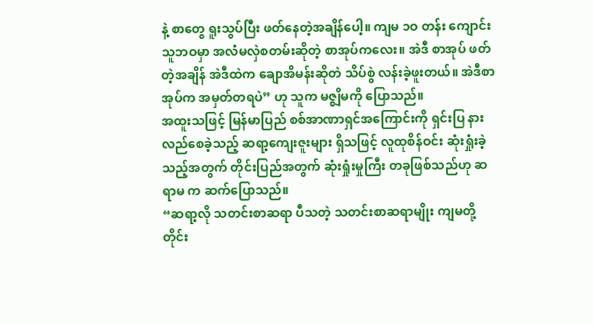နဲ့ စာတွေ ရူးသွပ်ပြီး ဖတ်နေတဲ့အချိန်ပေါ့။ ကျမ ၁ဝ တန်း ကျောင်းသူဘဝမှာ အလံမလှဲစတမ်းဆိုတဲ့ စာအုပ်ကလေး။ အဲဒီ စာအုပ် ဖတ်တဲ့အချိန် အဲဒီထဲက ချောအိမန်းဆိုတဲ သိပ်စွဲ လန်းခဲ့ဖူးတယ်။ အဲဒီစာအုပ်က အမှတ်တရပဲ” ဟု သူက မဇ္စျိမကို ပြောသည်။
အထူးသဖြင့် မြန်မာပြည် စစ်အာဏာရှင်အကြောင်းကို ရှင်းပြ နားလည်စေခဲ့သည့် ဆရာ့ကျေးဇူးများ ရှိသဖြင့် လူထုစိန်ဝင်း ဆုံးရှုံးခဲ့သည့်အတွက် တိုင်းပြည်အတွက် ဆုံးရှုံးမှုကြီး တခုဖြစ်သည်ဟု ဆရာမ က ဆက်ပြောသည်။
“ဆရာ့လို သတင်းစာဆရာ ပီသတဲ့ သတင်းစာဆရာမျိုး ကျမတို့ တိုင်း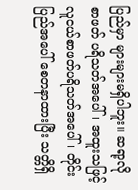ပြည်မှာ များများမရှိပါဘူး။ ဆရာ့လို စာဖတ် ပရိသတ်အပေါ်၊ အထူးသဖြင့် လူငယ်စာဖတ်ပရိသတ်အပေါ်၊ တိုင်းပြည်အပေါ် စေတနာထားပြီး သတ္တိရှိ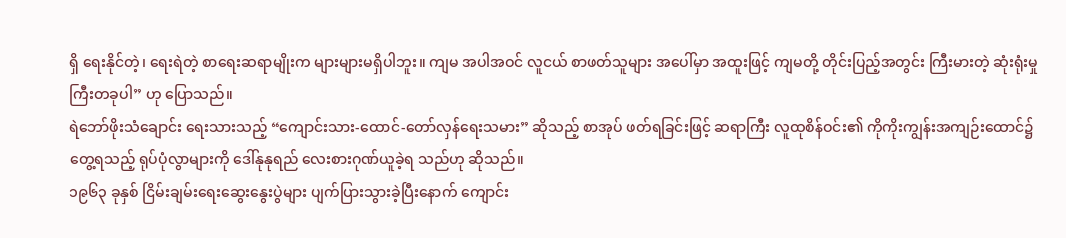ရှိ ရေးနိုင်တဲ့၊ ရေးရဲတဲ့ စာရေးဆရာမျိုးက များများမရှိပါဘူး။ ကျမ အပါအဝင် လူငယ် စာဖတ်သူများ အပေါ်မှာ အထူးဖြင့် ကျမတို့ တိုင်းပြည့်အတွင်း ကြီးမားတဲ့ ဆုံးရုံးမှုကြီးတခုပါ” ဟု ပြောသည်။
ရဲဘော်ဖိုးသံချောင်း ရေးသားသည့် “ကျောင်းသား-ထောင်-တော်လှန်ရေးသမား” ဆိုသည့် စာအုပ် ဖတ်ရခြင်းဖြင့် ဆရာကြီး လူထုစိန်ဝင်း၏ ကိုကိုးကျွန်းအကျဉ်းထောင်၌ တွေ့ရသည့် ရုပ်ပုံလွာများကို ဒေါ်နုနုရည် လေးစားဂုဏ်ယူခဲ့ရ သည်ဟု ဆိုသည်။
၁၉၆၃ ခုနှစ် ငြိမ်းချမ်းရေးဆွေးနွေးပွဲများ ပျက်ပြားသွားခဲ့ပြီးနောက် ကျောင်း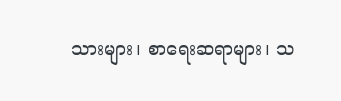သားများ၊ စာရေးဆရာများ၊ သ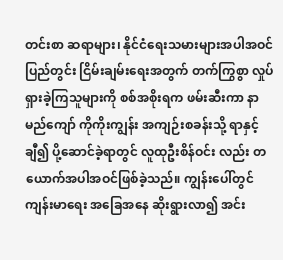တင်းစာ ဆရာများ၊ နိုင်ငံရေးသမားများအပါအဝင် ပြည်တွင်း ငြိမ်းချမ်းရေးအတွက် တက်ကြွစွာ လှုပ်ရှားခဲ့ကြသူများကို စစ်အစိုးရက ဖမ်းဆီးကာ နာမည်ကျော် ကိုကိုးကျွန်း အကျဉ်းစခန်းသို့ ရာနှင့်ချီ၍ ပို့ဆောင်ခဲ့ရာတွင် လူထုဦးစိန်ဝင်း လည်း တယောက်အပါအဝင်ဖြစ်ခဲ့သည်။ ကျွန်းပေါ်တွင် ကျန်းမာရေး အခြေအနေ ဆိုးရွားလာ၍ အင်း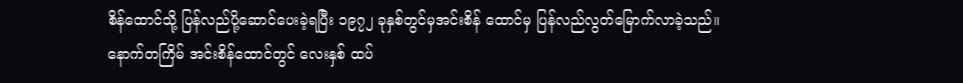စိန်ထောင်သို့ ပြန်လည်ပို့ဆောင်ပေးခဲ့ရပြီး ၁၉၇၂ ခုနှစ်တွင်မှအင်းစိန် ထောင်မှ ပြန်လည်လွတ်မြောက်လာခဲ့သည်။
နောက်တကြိမ် အင်းစိန်ထောင်တွင် လေးနှစ် ထပ်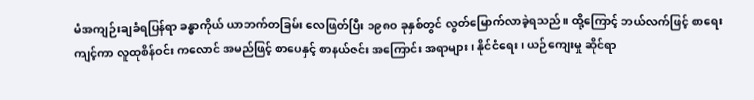မံအကျဉ်းချခံရပြန်ရာ ခန္ဓာကိုယ် ယာဘက်တခြမ်း လေဖြတ်ပြီး ၁၉၈ဝ ခုနှစ်တွင် လွတ်မြောက်လာခဲ့ရသည်။ ထို့ကြောင့် ဘယ်လက်ဖြင့် စာရေးကျင့်ကာ လူထုစိန်ဝင်း ကလောင် အမည်ဖြင့် စာပေနှင့် စာနယ်ဇင်း အကြောင်း အရာများ၊ နိုင်ငံရေး၊ ယဉ်ကျေးမှု ဆိုင်ရာ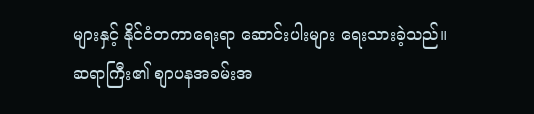များနှင့် နိုင်ငံတကာရေးရာ ဆောင်းပါးများ ရေးသားခဲ့သည်။
ဆရာကြီး၏ စျာပနအခမ်းအ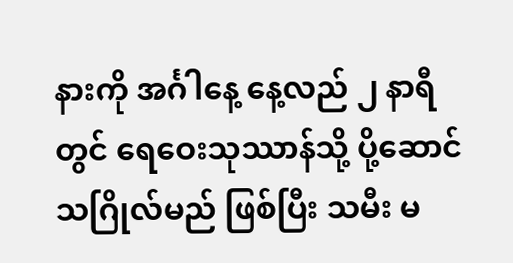နားကို အင်္ဂါနေ့ နေ့လည် ၂ နာရီတွင် ရေဝေးသုဿာန်သို့ ပို့ဆောင် သဂြိုလ်မည် ဖြစ်ပြီး သမီး မ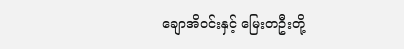ချောအိဝင်းနှင့် မြေးတဦးတို့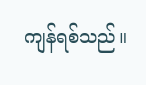ကျန်ရစ်သည်။